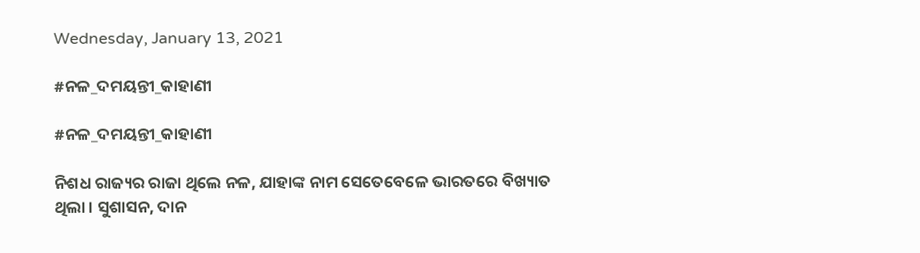Wednesday, January 13, 2021

#ନଳ_ଦମୟନ୍ତୀ_କାହାଣୀ

#ନଳ_ଦମୟନ୍ତୀ_କାହାଣୀ

ନିଶଧ ରାଜ୍ୟର ରାଜା ଥିଲେ ନଳ, ଯାହାଙ୍କ ନାମ ସେତେବେଳେ ଭାରତରେ ବିଖ୍ୟାତ ଥିଲା । ସୁଶାସନ, ଦାନ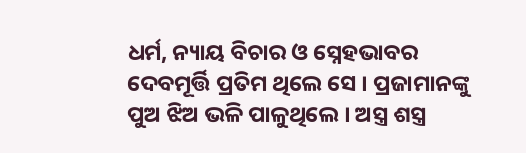ଧର୍ମ, ନ୍ୟାୟ ବିଚାର ଓ ସ୍ନେହଭାବର ଦେବମୂର୍ତ୍ତି ପ୍ରତିମ ଥିଲେ ସେ । ପ୍ରଜାମାନଙ୍କୁ ପୁଅ ଝିଅ ଭଳି ପାଳୁଥିଲେ । ଅସ୍ତ୍ର ଶସ୍ତ୍ର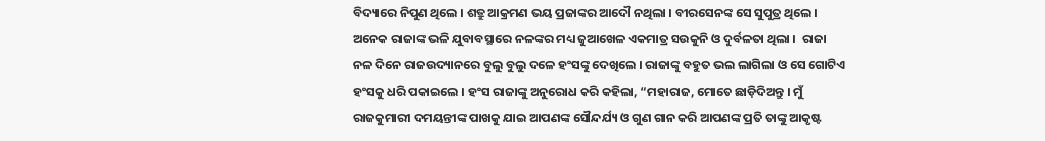ବିଦ୍ୟାରେ ନିପୁଣ ଥିଲେ । ଶତ୍ରୁ ଆକ୍ରମଣ ଭୟ ପ୍ରଜାଙ୍କର ଆଦୌ ନଥିଲା । ବୀରସେନଙ୍କ ସେ ସୁପୁତ୍ର ଥିଲେ । ଅନେକ ରାଜାଙ୍କ ଭଳି ଯୁବାବସ୍ଥାରେ ନଳଙ୍କର ମଧ୍ୟ ଜୁଆଖେଳ ଏକମାତ୍ର ସଉକୁନି ଓ ଦୁର୍ବଳତା ଥିଲା ।  ରାଜା ନଳ ଦିନେ ରାଜଉଦ୍ୟାନରେ ବୁଲୁ ବୁଲୁ ଦଳେ ହଂସଙ୍କୁ ଦେଖିଲେ । ରାଜାଙ୍କୁ ବହୁତ ଭଲ ଲାଗିଲା ଓ ସେ ଗୋଟିଏ ହଂସକୁ ଧରି ପକାଇଲେ । ହଂସ ରାଜାଙ୍କୁ ଅନୁରୋଧ କରି କହିଲା, “ମହାରାଜ, ମୋତେ ଛାଡ଼ିଦିଅନ୍ତୁ । ମୁଁ ରାଜକୁମାରୀ ଦମୟନ୍ତୀଙ୍କ ପାଖକୁ ଯାଇ ଆପଣଙ୍କ ସୌନ୍ଦର୍ଯ୍ୟ ଓ ଗୁଣ ଗାନ କରି ଆପଣଙ୍କ ପ୍ରତି ତାଙ୍କୁ ଆକୃଷ୍ଟ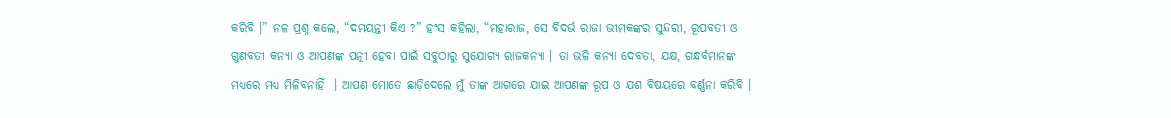କରିବି ।” ନଳ ପ୍ରଶ୍ନ କଲେ, “ଦମୟନ୍ତୀ କିଏ ?” ହଂସ କହିଲା, “ମହାରାଜ, ସେ ବିଦର୍ଭ ରାଜା ଭୀମକଙ୍କର ସୁନ୍ଦରୀ, ରୂପବତୀ ଓ ଗୁଣବତୀ କନ୍ୟା ଓ ଆପଣଙ୍କ ପତ୍ନୀ ହେବା ପାଇଁ ସବୁଠାରୁ ସୁଯୋଗ୍ୟ ରାଜକନ୍ୟା । ତା ଭଳି କନ୍ୟା ଦେବତା, ଯକ୍ଷ, ଗନ୍ଧର୍ବମାନଙ୍କ ମଧ୍ୟରେ ମଧ୍ୟ ମିଳିବନାହିଁ  । ଆପଣ ମୋତେ ଛାଡ଼ିଦେଲେ ମୁଁ ତାଙ୍କ ଆଗରେ ଯାଇ ଆପଣଙ୍କ ରୂପ ଓ ଯଶ ବିଷୟରେ ବର୍ଣ୍ଣନା କରିବି ।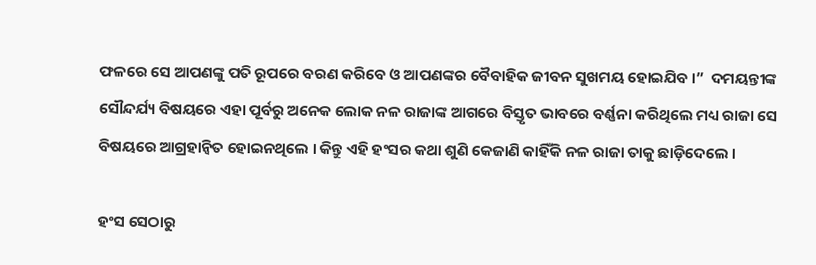ଫଳରେ ସେ ଆପଣଙ୍କୁ ପତି ରୂପରେ ବରଣ କରିବେ ଓ ଆପଣଙ୍କର ବୈବାହିକ ଜୀବନ ସୁଖମୟ ହୋଇଯିବ ।”  ଦମୟନ୍ତୀଙ୍କ ସୌନ୍ଦର୍ଯ୍ୟ ବିଷୟରେ ଏହା ପୂର୍ବରୁ ଅନେକ ଲୋକ ନଳ ରାଜାଙ୍କ ଆଗରେ ବିସ୍ତୃତ ଭାବରେ ବର୍ଣ୍ଣନା କରିଥିଲେ ମଧ୍ୟ ରାଜା ସେ ବିଷୟରେ ଆଗ୍ରହାନ୍ଵିତ ହୋଇନଥିଲେ । କିନ୍ତୁ ଏହି ହଂସର କଥା ଶୁଣି କେଜାଣି କାହିଁକି ନଳ ରାଜା ତାକୁ ଛାଡ଼ିଦେଲେ ।

ହଂସ ସେଠାରୁ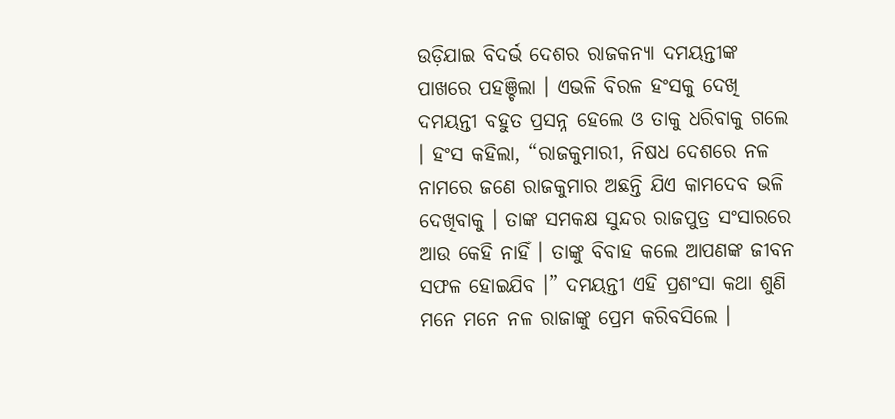ଉଡ଼ିଯାଇ ବିଦର୍ଭ ଦେଶର ରାଜକନ୍ୟା ଦମୟନ୍ତୀଙ୍କ ପାଖରେ ପହଞ୍ଚିଲା । ଏଭଳି ବିରଳ ହଂସକୁ ଦେଖି ଦମୟନ୍ତୀ ବହୁତ ପ୍ରସନ୍ନ ହେଲେ ଓ ତାକୁ ଧରିବାକୁ ଗଲେ । ହଂସ କହିଲା, “ରାଜକୁମାରୀ, ନିଷଧ ଦେଶରେ ନଳ ନାମରେ ଜଣେ ରାଜକୁମାର ଅଛନ୍ତି ଯିଏ କାମଦେବ ଭଳି ଦେଖିବାକୁ । ତାଙ୍କ ସମକକ୍ଷ ସୁନ୍ଦର ରାଜପୁତ୍ର ସଂସାରରେ ଆଉ କେହି ନାହିଁ । ତାଙ୍କୁ ବିବାହ କଲେ ଆପଣଙ୍କ ଜୀବନ ସଫଳ ହୋଇଯିବ ।” ଦମୟନ୍ତୀ ଏହି ପ୍ରଶଂସା କଥା ଶୁଣି ମନେ ମନେ ନଳ ରାଜାଙ୍କୁ ପ୍ରେମ କରିବସିଲେ ।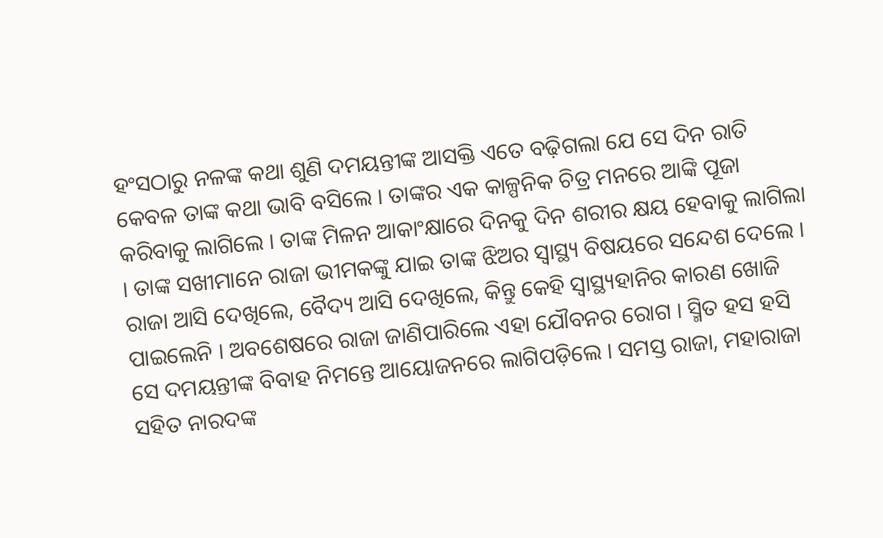ହଂସଠାରୁ ନଳଙ୍କ କଥା ଶୁଣି ଦମୟନ୍ତୀଙ୍କ ଆସକ୍ତି ଏତେ ବଢ଼ିଗଲା ଯେ ସେ ଦିନ ରାତି କେବଳ ତାଙ୍କ କଥା ଭାବି ବସିଲେ । ତାଙ୍କର ଏକ କାଳ୍ପନିକ ଚିତ୍ର ମନରେ ଆଙ୍କି ପୂଜା କରିବାକୁ ଲାଗିଲେ । ତାଙ୍କ ମିଳନ ଆକାଂକ୍ଷାରେ ଦିନକୁ ଦିନ ଶରୀର କ୍ଷୟ ହେବାକୁ ଲାଗିଲା । ତାଙ୍କ ସଖୀମାନେ ରାଜା ଭୀମକଙ୍କୁ ଯାଇ ତାଙ୍କ ଝିଅର ସ୍ୱାସ୍ଥ୍ୟ ବିଷୟରେ ସନ୍ଦେଶ ଦେଲେ । ରାଜା ଆସି ଦେଖିଲେ, ବୈଦ୍ୟ ଆସି ଦେଖିଲେ, କିନ୍ତୁ କେହି ସ୍ଵାସ୍ଥ୍ୟହାନିର କାରଣ ଖୋଜି ପାଇଲେନି । ଅବଶେଷରେ ରାଜା ଜାଣିପାରିଲେ ଏହା ଯୌବନର ରୋଗ । ସ୍ମିତ ହସ ହସି ସେ ଦମୟନ୍ତୀଙ୍କ ବିବାହ ନିମନ୍ତେ ଆୟୋଜନରେ ଲାଗିପଡ଼ିଲେ । ସମସ୍ତ ରାଜା, ମହାରାଜା ସହିତ ନାରଦଙ୍କ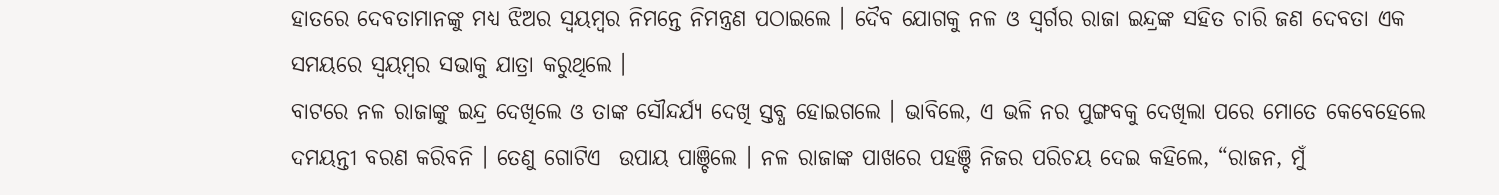ହାତରେ ଦେବତାମାନଙ୍କୁ ମଧ୍ୟ ଝିଅର ସ୍ୱୟମ୍ବର ନିମନ୍ତେ ନିମନ୍ତ୍ରଣ ପଠାଇଲେ । ଦୈବ ଯୋଗକୁ ନଳ ଓ ସ୍ଵର୍ଗର ରାଜା ଇନ୍ଦ୍ରଙ୍କ ସହିତ ଚାରି ଜଣ ଦେବତା ଏକ ସମୟରେ ସ୍ୱୟମ୍ବର ସଭାକୁ ଯାତ୍ରା କରୁଥିଲେ ।
ବାଟରେ ନଳ ରାଜାଙ୍କୁ ଇନ୍ଦ୍ର ଦେଖିଲେ ଓ ତାଙ୍କ ସୌନ୍ଦର୍ଯ୍ୟ ଦେଖି ସ୍ତବ୍ଧ ହୋଇଗଲେ । ଭାବିଲେ, ଏ ଭଳି ନର ପୁଙ୍ଗବକୁ ଦେଖିଲା ପରେ ମୋତେ କେବେହେଲେ ଦମୟନ୍ତୀ ବରଣ କରିବନି । ତେଣୁ ଗୋଟିଏ  ଉପାୟ ପାଞ୍ଚିଲେ । ନଳ ରାଜାଙ୍କ ପାଖରେ ପହଞ୍ଚି ନିଜର ପରିଚୟ ଦେଇ କହିଲେ, “ରାଜନ, ମୁଁ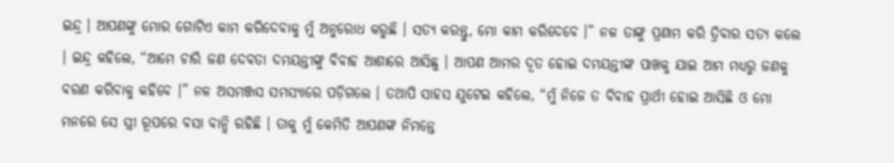ଇନ୍ଦ୍ର । ଆପଣଙ୍କୁ ମୋର ଗୋଟିଏ କାମ କରିଦେବାକୁ ମୁଁ ଅନୁରୋଧ କରୁଛି । ସତ୍ୟ କରନ୍ତୁ, ମୋ କାମ କରିଦେବେ ।” ନଳ ତାଙ୍କୁ ପ୍ରଣାମ କରି ତ୍ରିବାର ସତ୍ୟ କଲେ । ଇନ୍ଦ୍ର କହିଲେ, “ଆମେ ଚାରି ଜଣ ଦେବତା ଦମୟନ୍ତୀଙ୍କୁ ବିବାହ ଆଶାରେ ଆସିଛୁ । ଆପଣ ଆମର ଦୂତ ହୋଇ ଦମୟନ୍ତୀଙ୍କ ପାଖକୁ ଯାଇ ଆମ ମଧ୍ୟରୁ ଜଣକୁ ବରଣ କରିବାକୁ କହିବେ ।” ନଳ ଅସମଞ୍ଜସ ସମସ୍ୟାରେ ପଡ଼ିଗଲେ । ତଥାପି ସାହସ ଯୁଟେଇ କହିଲେ, “ମୁଁ ନିଜେ ତ ବିବାହ ପ୍ରାର୍ଥୀ ହୋଇ ଆସିଛି ଓ ମୋ ମନରେ ସେ ସ୍ତ୍ରୀ ରୂପରେ ବସା ବାନ୍ଧି ରହିଛି । ତାକୁ ମୁଁ କେମିତି ଆପଣଙ୍କ ନିମନ୍ତେ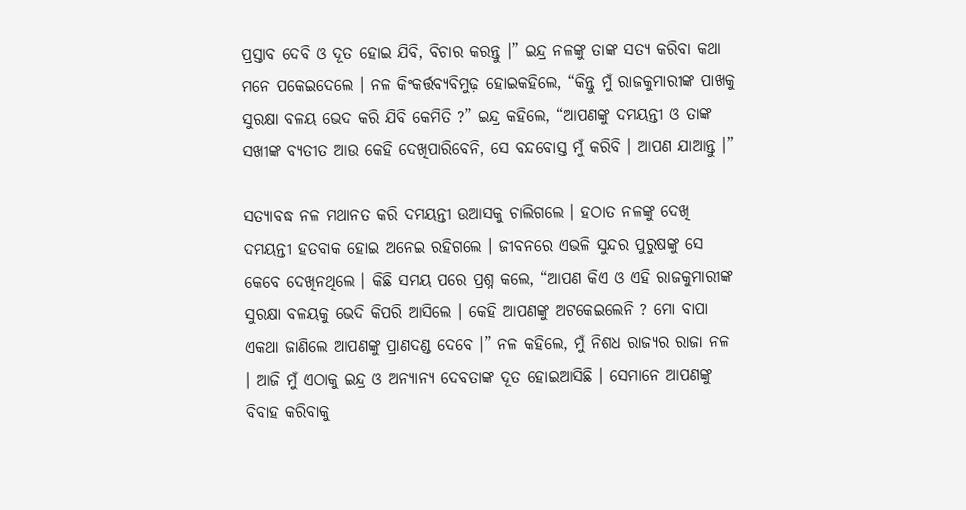ପ୍ରସ୍ତାବ ଦେବି ଓ ଦୂତ ହୋଇ ଯିବି, ବିଚାର କରନ୍ତୁ ।” ଇନ୍ଦ୍ର ନଳଙ୍କୁ ତାଙ୍କ ସତ୍ୟ କରିବା କଥା ମନେ ପକେଇଦେଲେ । ନଳ କିଂକର୍ତ୍ତବ୍ୟବିମୁଢ଼ ହୋଇକହିଲେ, “କିନ୍ତୁ ମୁଁ ରାଜକୁମାରୀଙ୍କ ପାଖକୁ ସୁରକ୍ଷା ବଳୟ ଭେଦ କରି ଯିବି କେମିତି ?” ଇନ୍ଦ୍ର କହିଲେ, “ଆପଣଙ୍କୁ ଦମୟନ୍ତୀ ଓ ତାଙ୍କ ସଖୀଙ୍କ ବ୍ୟତୀତ ଆଉ କେହି ଦେଖିପାରିବେନି, ସେ ବନ୍ଦବୋସ୍ତ ମୁଁ କରିବି । ଆପଣ ଯାଆନ୍ତୁ ।”

ସତ୍ୟାବଦ୍ଧ ନଳ ମଥାନତ କରି ଦମୟନ୍ତୀ ଉଆସକୁ ଚାଲିଗଲେ । ହଠାତ ନଳଙ୍କୁ ଦେଖି ଦମୟନ୍ତୀ ହତବାକ ହୋଇ ଅନେଇ ରହିଗଲେ । ଜୀବନରେ ଏଭଳି ସୁନ୍ଦର ପୁରୁଷଙ୍କୁ ସେ କେବେ ଦେଖିନଥିଲେ । କିଛି ସମୟ ପରେ ପ୍ରଶ୍ନ କଲେ, “ଆପଣ କିଏ ଓ ଏହି ରାଜକୁମାରୀଙ୍କ ସୁରକ୍ଷା ବଳୟକୁ ଭେଦି କିପରି ଆସିଲେ । କେହି ଆପଣଙ୍କୁ ଅଟକେଇଲେନି ? ମୋ ବାପା ଏକଥା ଜାଣିଲେ ଆପଣଙ୍କୁ ପ୍ରାଣଦଣ୍ଡ ଦେବେ ।” ନଳ କହିଲେ, ମୁଁ ନିଶଧ ରାଜ୍ୟର ରାଜା ନଳ । ଆଜି ମୁଁ ଏଠାକୁ ଇନ୍ଦ୍ର ଓ ଅନ୍ୟାନ୍ୟ ଦେବତାଙ୍କ ଦୂତ ହୋଇଆସିଛି । ସେମାନେ ଆପଣଙ୍କୁ ବିବାହ କରିବାକୁ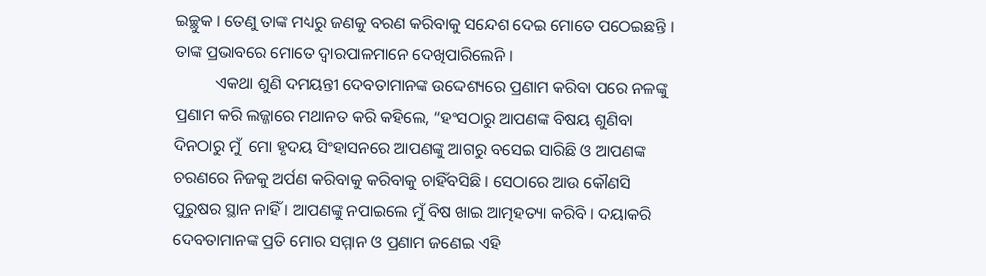ଇଚ୍ଛୁକ । ତେଣୁ ତାଙ୍କ ମଧ୍ୟରୁ ଜଣକୁ ବରଣ କରିବାକୁ ସନ୍ଦେଶ ଦେଇ ମୋତେ ପଠେଇଛନ୍ତି । ତାଙ୍କ ପ୍ରଭାବରେ ମୋତେ ଦ୍ଵାରପାଳମାନେ ଦେଖିପାରିଲେନି ।
          ଏକଥା ଶୁଣି ଦମୟନ୍ତୀ ଦେବତାମାନଙ୍କ ଉଦ୍ଦେଶ୍ୟରେ ପ୍ରଣାମ କରିବା ପରେ ନଳଙ୍କୁ ପ୍ରଣାମ କରି ଲଜ୍ଜାରେ ମଥାନତ କରି କହିଲେ, “ହଂସଠାରୁ ଆପଣଙ୍କ ବିଷୟ ଶୁଣିବା ଦିନଠାରୁ ମୁଁ  ମୋ ହୃଦୟ ସିଂହାସନରେ ଆପଣଙ୍କୁ ଆଗରୁ ବସେଇ ସାରିଛି ଓ ଆପଣଙ୍କ ଚରଣରେ ନିଜକୁ ଅର୍ପଣ କରିବାକୁ କରିବାକୁ ଚାହିଁବସିଛି । ସେଠାରେ ଆଉ କୌଣସି ପୁରୁଷର ସ୍ଥାନ ନାହିଁ । ଆପଣଙ୍କୁ ନପାଇଲେ ମୁଁ ବିଷ ଖାଇ ଆତ୍ମହତ୍ୟା କରିବି । ଦୟାକରି ଦେବତାମାନଙ୍କ ପ୍ରତି ମୋର ସମ୍ମାନ ଓ ପ୍ରଣାମ ଜଣେଇ ଏହି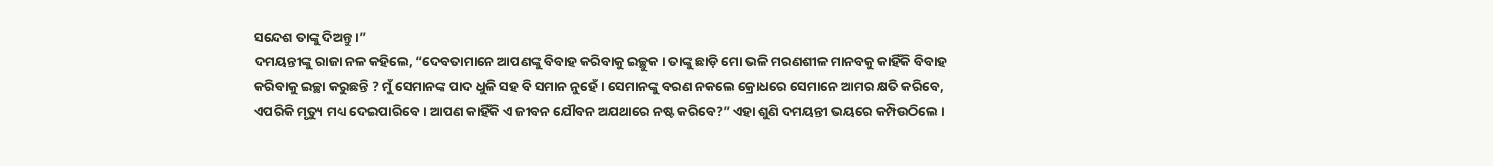ସନ୍ଦେଶ ତାଙ୍କୁ ଦିଅନ୍ତୁ ।”
ଦମୟନ୍ତୀଙ୍କୁ ରାଜା ନଳ କହିଲେ, “ଦେବତାମାନେ ଆପଣଙ୍କୁ ବିବାହ କରିବାକୁ ଇଚ୍ଛୁକ । ତାଙ୍କୁ ଛାଡ଼ି ମୋ ଭଳି ମରଣଶୀଳ ମାନବକୁ କାହିଁକି ବିବାହ କରିବାକୁ ଇଚ୍ଛା କରୁଛନ୍ତି ? ମୁଁ ସେମାନଙ୍କ ପାଦ ଧୁଳି ସହ ବି ସମାନ ନୁହେଁ । ସେମାନଙ୍କୁ ବରଣ ନକଲେ କ୍ରୋଧରେ ସେମାନେ ଆମର କ୍ଷତି କରିବେ, ଏପରିକି ମୃତ୍ୟୁ ମଧ୍ୟ ଦେଇପାରିବେ । ଆପଣ କାହିଁକି ଏ ଜୀବନ ଯୌବନ ଅଯଥାରେ ନଷ୍ଟ କରିବେ?” ଏହା ଶୁଣି ଦମୟନ୍ତୀ ଭୟରେ କମ୍ପିଉଠିଲେ ।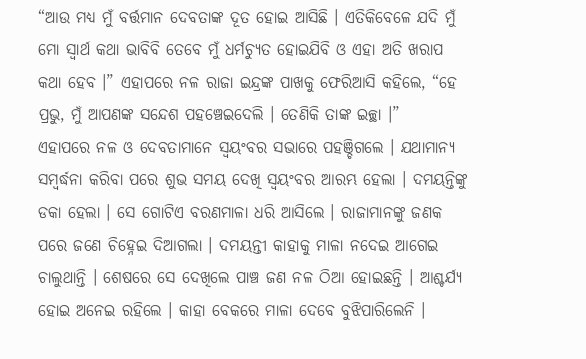“ଆଉ ମଧ୍ୟ ମୁଁ ବର୍ତ୍ତମାନ ଦେବତାଙ୍କ ଦୂତ ହୋଇ ଆସିଛି । ଏତିକିବେଳେ ଯଦି ମୁଁ ମୋ ସ୍ଵାର୍ଥ କଥା ଭାବିବି ତେବେ ମୁଁ ଧର୍ମଚ୍ୟୁତ ହୋଇଯିବି ଓ ଏହା ଅତି ଖରାପ କଥା ହେବ ।” ଏହାପରେ ନଳ ରାଜା ଇନ୍ଦ୍ରଙ୍କ ପାଖକୁ ଫେରିଆସି କହିଲେ, “ହେ ପ୍ରଭୁ, ମୁଁ ଆପଣଙ୍କ ସନ୍ଦେଶ ପହଞ୍ଚେଇଦେଲି । ତେଣିକି ତାଙ୍କ ଇଚ୍ଛା ।”
ଏହାପରେ ନଳ ଓ ଦେବତାମାନେ ସ୍ଵୟଂବର ସଭାରେ ପହଞ୍ଚିଗଲେ । ଯଥାମାନ୍ୟ ସମ୍ବର୍ଦ୍ଧନା କରିବା ପରେ ଶୁଭ ସମୟ ଦେଖି ସ୍ଵୟଂବର ଆରମ୍ଭ ହେଲା । ଦମୟନ୍ତିଙ୍କୁ ଡକା ହେଲା । ସେ ଗୋଟିଏ ବରଣମାଳା ଧରି ଆସିଲେ । ରାଜାମାନଙ୍କୁ ଜଣକ ପରେ ଜଣେ ଚିହ୍ନେଇ ଦିଆଗଲା । ଦମୟନ୍ତୀ କାହାକୁ ମାଳା ନଦେଇ ଆଗେଇ ଚାଲୁଥାନ୍ତି । ଶେଷରେ ସେ ଦେଖିଲେ ପାଞ୍ଚ ଜଣ ନଳ ଠିଆ ହୋଇଛନ୍ତି । ଆଶ୍ଚର୍ଯ୍ୟ ହୋଇ ଅନେଇ ରହିଲେ । କାହା ବେକରେ ମାଳା ଦେବେ ବୁଝିପାରିଲେନି ।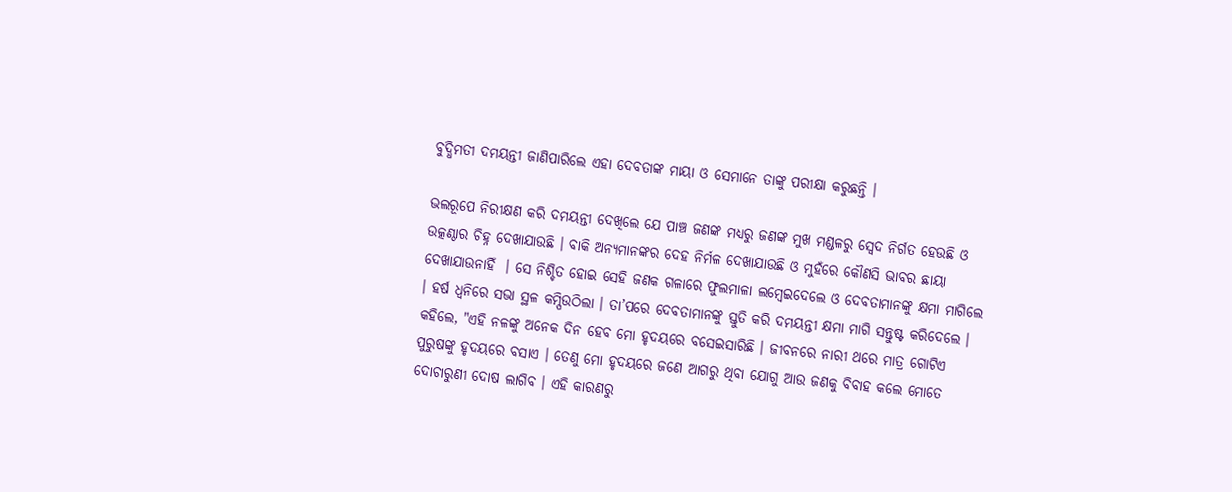ବୁଦ୍ଧିମତୀ ଦମୟନ୍ତୀ ଜାଣିପାରିଲେ ଏହା ଦେବତାଙ୍କ ମାୟା ଓ ସେମାନେ ତାଙ୍କୁ ପରୀକ୍ଷା କରୁଛନ୍ତି ।

ଭଲରୂପେ ନିରୀକ୍ଷଣ କରି ଦମୟନ୍ତୀ ଦେଖିଲେ ଯେ ପାଞ୍ଚ ଜଣଙ୍କ ମଧ୍ୟରୁ ଜଣଙ୍କ ମୁଖ ମଣ୍ଡଳରୁ ସ୍ଵେଦ ନିର୍ଗତ ହେଉଛି ଓ ଉତ୍କଣ୍ଠାର ଚିହ୍ନ ଦେଖାଯାଉଛି । ବାକି ଅନ୍ୟମାନଙ୍କର ଦେହ ନିର୍ମଳ ଦେଖାଯାଉଛି ଓ ମୁହଁରେ କୌଣସି ଭାବର ଛାୟା ଦେଖାଯାଉନାହିଁ  । ସେ ନିଶ୍ଚିତ ହୋଇ ସେହି ଜଣକ ଗଳାରେ ଫୁଲମାଳା ଲମ୍ବେଇଦେଲେ ଓ ଦେବତାମାନଙ୍କୁ କ୍ଷମା ମାଗିଲେ । ହର୍ଷ ଧ୍ୱନିରେ ସଭା ସ୍ଥଳ କମ୍ପିଉଠିଲା । ତା’ପରେ ଦେବତାମାନଙ୍କୁ ସ୍ତୁତି କରି ଦମୟନ୍ତୀ କ୍ଷମା ମାଗି ସନ୍ତୁଷ୍ଟ କରିଦେଲେ । କହିଲେ, "ଏହି ନଳଙ୍କୁ ଅନେକ ଦିନ ହେବ ମୋ ହୃଦୟରେ ବସେଇସାରିଛି । ଜୀବନରେ ନାରୀ ଥରେ ମାତ୍ର ଗୋଟିଏ ପୁରୁଷଙ୍କୁ ହୃଦୟରେ ବସାଏ । ତେଣୁ ମୋ ହୃଦୟରେ ଜଣେ ଆଗରୁ ଥିବା ଯୋଗୁ ଆଉ ଜଣକୁ ବିବାହ କଲେ ମୋତେ ଦୋଚାରୁଣୀ ଦୋଷ ଲାଗିବ । ଏହି କାରଣରୁ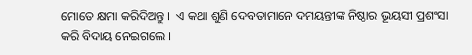ମୋତେ କ୍ଷମା କରିଦିଅନ୍ତୁ ।  ଏ କଥା ଶୁଣି ଦେବତାମାନେ ଦମୟନ୍ତୀଙ୍କ ନିଷ୍ଠାର ଭୂୟସୀ ପ୍ରଶଂସା କରି ବିଦାୟ ନେଇଗଲେ ।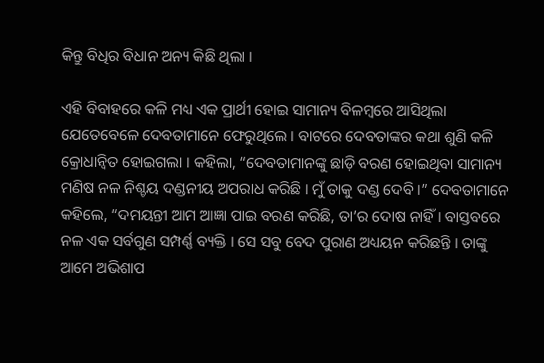କିନ୍ତୁ ବିଧିର ବିଧାନ ଅନ୍ୟ କିଛି ଥିଲା ।

ଏହି ବିବାହରେ କଳି ମଧ୍ୟ ଏକ ପ୍ରାର୍ଥୀ ହୋଇ ସାମାନ୍ୟ ବିଳମ୍ବରେ ଆସିଥିଲା ଯେତେବେଳେ ଦେବତାମାନେ ଫେରୁଥିଲେ । ବାଟରେ ଦେବତାଙ୍କର କଥା ଶୁଣି କଳି କ୍ରୋଧାନ୍ଵିତ ହୋଇଗଲା । କହିଲା, “ଦେବତାମାନଙ୍କୁ ଛାଡ଼ି ବରଣ ହୋଇଥିବା ସାମାନ୍ୟ ମଣିଷ ନଳ ନିଶ୍ଚୟ ଦଣ୍ଡନୀୟ ଅପରାଧ କରିଛି । ମୁଁ ତାକୁ ଦଣ୍ଡ ଦେବି ।” ଦେବତାମାନେ କହିଲେ, “ଦମୟନ୍ତୀ ଆମ ଆଜ୍ଞା ପାଇ ବରଣ କରିଛି, ତା’ର ଦୋଷ ନାହିଁ । ବାସ୍ତବରେ ନଳ ଏକ ସର୍ବଗୁଣ ସମ୍ପର୍ଣ୍ଣ ବ୍ୟକ୍ତି । ସେ ସବୁ ବେଦ ପୁରାଣ ଅଧ୍ୟୟନ କରିଛନ୍ତି । ତାଙ୍କୁ ଆମେ ଅଭିଶାପ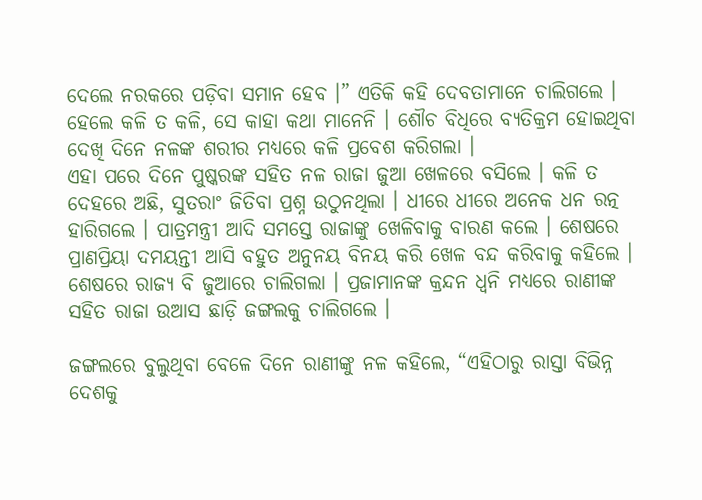ଦେଲେ ନରକରେ ପଡ଼ିବା ସମାନ ହେବ ।” ଏତିକି କହି ଦେବତାମାନେ ଚାଲିଗଲେ । ହେଲେ କଳି ତ କଳି, ସେ କାହା କଥା ମାନେନି । ଶୌଚ ବିଧିରେ ବ୍ୟତିକ୍ରମ ହୋଇଥିବା ଦେଖି ଦିନେ ନଳଙ୍କ ଶରୀର ମଧ୍ୟରେ କଳି ପ୍ରବେଶ କରିଗଲା ।
ଏହା ପରେ ଦିନେ ପୁଷ୍କରଙ୍କ ସହିତ ନଳ ରାଜା ଜୁଆ ଖେଳରେ ବସିଲେ । କଳି ତ ଦେହରେ ଅଛି, ସୁତରାଂ ଜିତିବା ପ୍ରଶ୍ନ ଉଠୁନଥିଲା । ଧୀରେ ଧୀରେ ଅନେକ ଧନ ରତ୍ନ ହାରିଗଲେ । ପାତ୍ରମନ୍ତ୍ରୀ ଆଦି ସମସ୍ତେ ରାଜାଙ୍କୁ ଖେଳିବାକୁ ବାରଣ କଲେ । ଶେଷରେ ପ୍ରାଣପ୍ରିୟା ଦମୟନ୍ତୀ ଆସି ବହୁତ ଅନୁନୟ ବିନୟ କରି ଖେଳ ବନ୍ଦ କରିବାକୁ କହିଲେ । ଶେଷରେ ରାଜ୍ୟ ବି ଜୁଆରେ ଚାଲିଗଲା । ପ୍ରଜାମାନଙ୍କ କ୍ରନ୍ଦନ ଧ୍ୱନି ମଧ୍ୟରେ ରାଣୀଙ୍କ ସହିତ ରାଜା ଉଆସ ଛାଡ଼ି ଜଙ୍ଗଲକୁ ଚାଲିଗଲେ ।

ଜଙ୍ଗଲରେ ବୁଲୁଥିବା ବେଳେ ଦିନେ ରାଣୀଙ୍କୁ ନଳ କହିଲେ, “ଏହିଠାରୁ ରାସ୍ତା ବିଭିନ୍ନ ଦେଶକୁ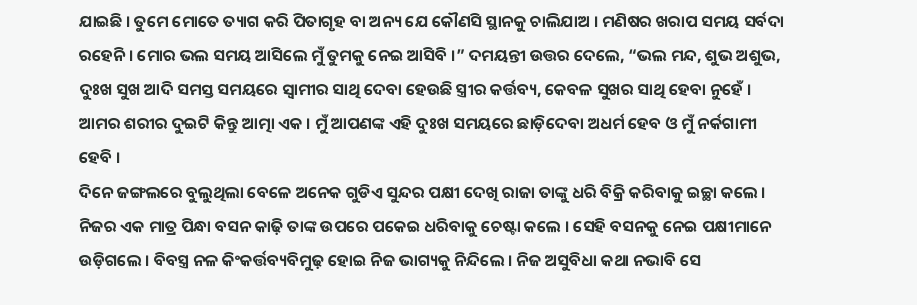ଯାଇଛି । ତୁମେ ମୋତେ ତ୍ୟାଗ କରି ପିତାଗୃହ ବା ଅନ୍ୟ ଯେ କୌଣସି ସ୍ଥାନକୁ ଚାଲିଯାଅ । ମଣିଷର ଖରାପ ସମୟ ସର୍ବଦା ରହେନି । ମୋର ଭଲ ସମୟ ଆସିଲେ ମୁଁ ତୁମକୁ ନେଇ ଆସିବି ।” ଦମୟନ୍ତୀ ଉତ୍ତର ଦେଲେ, “ଭଲ ମନ୍ଦ, ଶୁଭ ଅଶୁଭ, ଦୁଃଖ ସୁଖ ଆଦି ସମସ୍ତ ସମୟରେ ସ୍ଵାମୀର ସାଥି ଦେବା ହେଉଛି ସ୍ତ୍ରୀର କର୍ତ୍ତବ୍ୟ, କେବଳ ସୁଖର ସାଥି ହେବା ନୁହେଁ । ଆମର ଶରୀର ଦୁଇଟି କିନ୍ତୁ ଆତ୍ମା ଏକ । ମୁଁ ଆପଣଙ୍କ ଏହି ଦୁଃଖ ସମୟରେ ଛାଡ଼ିଦେବା ଅଧର୍ମ ହେବ ଓ ମୁଁ ନର୍କଗାମୀ ହେବି ।
ଦିନେ ଜଙ୍ଗଲରେ ବୁଲୁଥିଲା ବେଳେ ଅନେକ ଗୁଡିଏ ସୁନ୍ଦର ପକ୍ଷୀ ଦେଖି ରାଜା ତାଙ୍କୁ ଧରି ବିକ୍ରି କରିବାକୁ ଇଚ୍ଛା କଲେ । ନିଜର ଏକ ମାତ୍ର ପିନ୍ଧା ବସନ କାଢ଼ି ତାଙ୍କ ଉପରେ ପକେଇ ଧରିବାକୁ ଚେଷ୍ଟା କଲେ । ସେହି ବସନକୁ ନେଇ ପକ୍ଷୀମାନେ ଉଡ଼ିଗଲେ । ବିବସ୍ତ୍ର ନଳ କିଂକର୍ତ୍ତବ୍ୟବିମୁଢ଼ ହୋଇ ନିଜ ଭାଗ୍ୟକୁ ନିନ୍ଦିଲେ । ନିଜ ଅସୁବିଧା କଥା ନଭାବି ସେ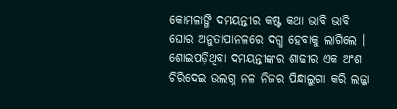କୋମଳାଙ୍ଗି ଦମୟନ୍ତୀର କଷ୍ଟ କଥା ଭାବି ଭାବି ଘୋର ଅନୁତାପାନଳରେ ଦଗ୍ଧ ହେବାକୁ ଲାଗିଲେ । ଶୋଇପଡ଼ିଥିବା ଦମୟନ୍ତୀଙ୍କର ଶାଢୀର ଏକ ଅଂଶ ଚିରିଦେଇ ଉଲଗ୍ନ ନଳ ନିଜର ପିନ୍ଧାଲୁଗା କରି ଲଜ୍ଜା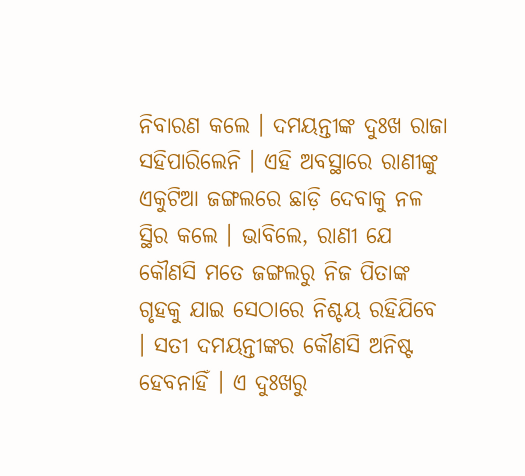ନିବାରଣ କଲେ । ଦମୟନ୍ତୀଙ୍କ ଦୁଃଖ ରାଜା ସହିପାରିଲେନି । ଏହି ଅବସ୍ଥାରେ ରାଣୀଙ୍କୁ ଏକୁଟିଆ ଜଙ୍ଗଲରେ ଛାଡ଼ି ଦେବାକୁ ନଳ ସ୍ଥିର କଲେ । ଭାବିଲେ, ରାଣୀ ଯେ କୌଣସି ମତେ ଜଙ୍ଗଲରୁ ନିଜ ପିତାଙ୍କ ଗୃହକୁ ଯାଇ ସେଠାରେ ନିଶ୍ଚୟ ରହିଯିବେ । ସତୀ ଦମୟନ୍ତୀଙ୍କର କୌଣସି ଅନିଷ୍ଟ ହେବନାହିଁ । ଏ ଦୁଃଖରୁ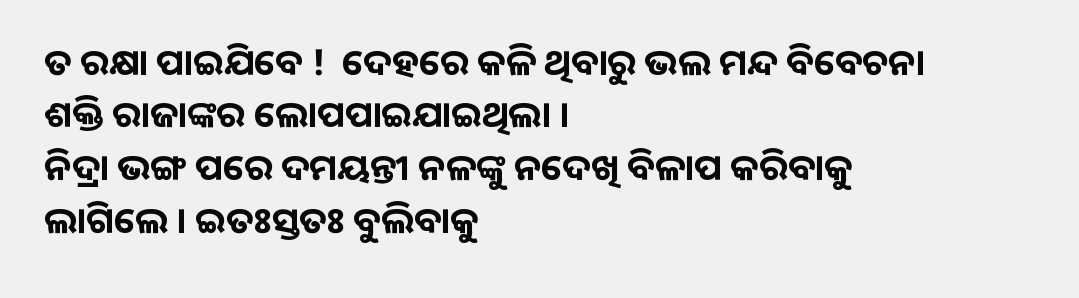ତ ରକ୍ଷା ପାଇଯିବେ !  ଦେହରେ କଳି ଥିବାରୁ ଭଲ ମନ୍ଦ ବିବେଚନା ଶକ୍ତି ରାଜାଙ୍କର ଲୋପପାଇଯାଇଥିଲା ।
ନିଦ୍ରା ଭଙ୍ଗ ପରେ ଦମୟନ୍ତୀ ନଳଙ୍କୁ ନଦେଖି ବିଳାପ କରିବାକୁ ଲାଗିଲେ । ଇତଃସ୍ତତଃ ବୁଲିବାକୁ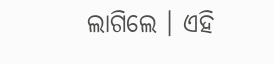ଲାଗିଲେ । ଏହି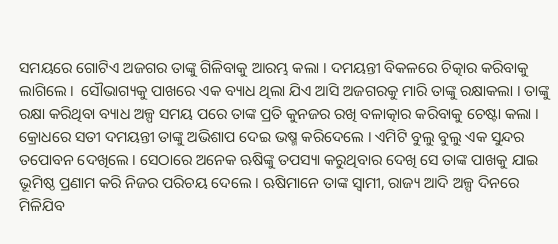ସମୟରେ ଗୋଟିଏ ଅଜଗର ତାଙ୍କୁ ଗିଳିବାକୁ ଆରମ୍ଭ କଲା । ଦମୟନ୍ତୀ ବିକଳରେ ଚିତ୍କାର କରିବାକୁ ଲାଗିଲେ ।  ସୌଭାଗ୍ୟକୁ ପାଖରେ ଏକ ବ୍ୟାଧ ଥିଲା ଯିଏ ଆସି ଅଜଗରକୁ ମାରି ତାଙ୍କୁ ରକ୍ଷାକଲା । ତାଙ୍କୁ ରକ୍ଷା କରିଥିବା ବ୍ୟାଧ ଅଳ୍ପ ସମୟ ପରେ ତାଙ୍କ ପ୍ରତି କୁନଜର ରଖି ବଳାତ୍କାର କରିବାକୁ ଚେଷ୍ଟା କଲା । କ୍ରୋଧରେ ସତୀ ଦମୟନ୍ତୀ ତାଙ୍କୁ ଅଭିଶାପ ଦେଇ ଭଷ୍ମ କରିଦେଲେ । ଏମିଟି ବୁଲୁ ବୁଲୁ ଏକ ସୁନ୍ଦର ତପୋବନ ଦେଖିଲେ । ସେଠାରେ ଅନେକ ଋଷିଙ୍କୁ ତପସ୍ୟା କରୁଥିବାର ଦେଖି ସେ ତାଙ୍କ ପାଖକୁ ଯାଇ ଭୂମିଷ୍ଠ ପ୍ରଣାମ କରି ନିଜର ପରିଚୟ ଦେଲେ । ଋଷିମାନେ ତାଙ୍କ ସ୍ଵାମୀ, ରାଜ୍ୟ ଆଦି ଅଳ୍ପ ଦିନରେ ମିଳିଯିବ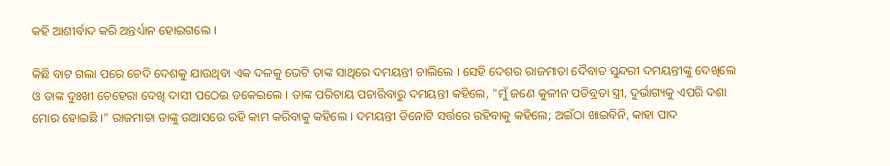କହି ଆଶୀର୍ବାଦ କରି ଅନ୍ତର୍ଧ୍ୟାନ ହୋଇଗଲେ ।

କିଛି ବାଟ ଗଲା ପରେ ଚେଦି ଦେଶକୁ ଯାଉଥିବା ଏକ ଦଳକୁ ଭେଟି ତାଙ୍କ ସାଥିରେ ଦମୟନ୍ତୀ ଚାଲିଲେ । ସେହି ଦେଶର ରାଜମାତା ଦୈବାତ ସୁନ୍ଦରୀ ଦମୟନ୍ତୀଙ୍କୁ ଦେଖିଲେ ଓ ତାଙ୍କ ଦୁଃଖୀ ଚେହେରା ଦେଖି ଦାସୀ ପଠେଇ ଡକେଇଲେ । ତାଙ୍କ ପରିଚାୟ ପଚାରିବାରୁ ଦମୟନ୍ତୀ କହିଲେ, "ମୁଁ ଜଣେ କୁଳୀନ ପତିବ୍ରତା ସ୍ତ୍ରୀ, ଦୁର୍ଭାଗ୍ୟକୁ ଏପରି ଦଶା ମୋର ହୋଇଛି ।" ରାଜମାତା ତାଙ୍କୁ ଉଆସରେ ରହି କାମ କରିବାକୁ କହିଲେ । ଦମୟନ୍ତୀ ତିନୋଟି ସର୍ତ୍ତରେ ରହିବାକୁ କହିଲେ; ଅଇଁଠା ଖାଇବିନି, କାହା ପାଦ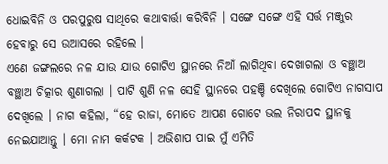ଧୋଇବିନି ଓ ପରପୁରୁଷ ସାଥିରେ କଥାବାର୍ତ୍ତା କରିବିନି । ସଙ୍ଗେ ସଙ୍ଗେ ଏହି ସର୍ତ୍ତ ମଞ୍ଜୁର ହେବାରୁ ସେ ଉଆସରେ ରହିଲେ ।
ଏଣେ ଜଙ୍ଗଲରେ ନଳ ଯାଉ ଯାଉ ଗୋଟିଏ ସ୍ଥାନରେ ନିଆଁ ଲାଗିଥିବା ଦେଖାଗଲା ଓ ବଞ୍ଛାଅ ବଞ୍ଛାଅ ଚିତ୍କାର ଶୁଣାଗଲା । ପାଟି ଶୁଣି ନଳ ସେହି ସ୍ଥାନରେ ପହଞ୍ଚି ଦେଖିଲେ ଗୋଟିଏ ନାଗସାପ ଦେଖିଲେ । ନାଗ କହିଲା, “ହେ ରାଜା, ମୋତେ ଆପଣ ଗୋଟେ ଭଲ ନିରାପଦ ସ୍ଥାନକୁ ନେଇଯାଆନ୍ତୁ । ମୋ ନାମ କର୍କଟକ । ଅଭିଶାପ ପାଇ ମୁଁ ଏମିତି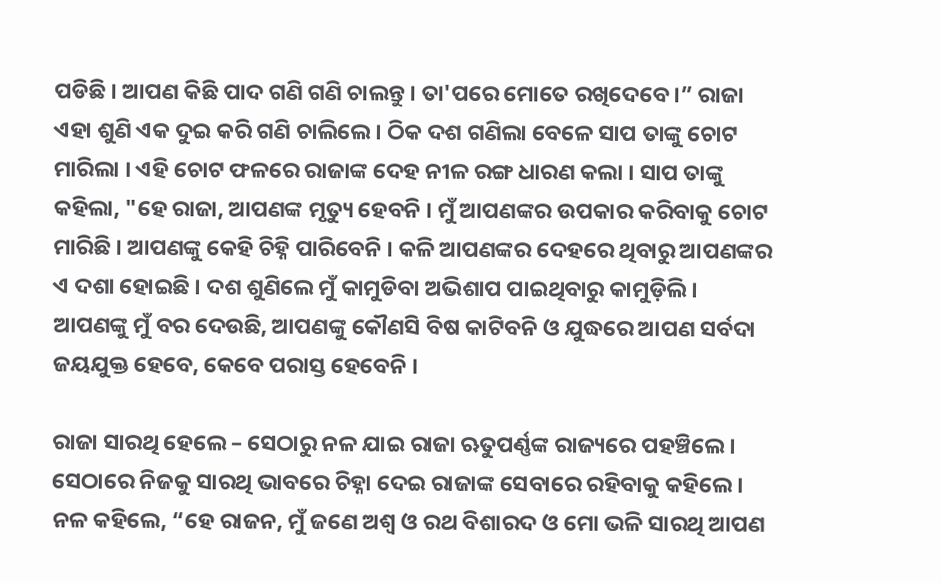ପଡିଛି । ଆପଣ କିଛି ପାଦ ଗଣି ଗଣି ଚାଲନ୍ତୁ । ତା'ପରେ ମୋତେ ରଖିଦେବେ ।” ରାଜା ଏହା ଶୁଣି ଏକ ଦୁଇ କରି ଗଣି ଚାଲିଲେ । ଠିକ ଦଶ ଗଣିଲା ବେଳେ ସାପ ତାଙ୍କୁ ଚୋଟ ମାରିଲା । ଏହି ଚୋଟ ଫଳରେ ରାଜାଙ୍କ ଦେହ ନୀଳ ରଙ୍ଗ ଧାରଣ କଲା । ସାପ ତାଙ୍କୁ କହିଲା, "ହେ ରାଜା, ଆପଣଙ୍କ ମୃତ୍ୟୁ ହେବନି । ମୁଁ ଆପଣଙ୍କର ଉପକାର କରିବାକୁ ଚୋଟ ମାରିଛି । ଆପଣଙ୍କୁ କେହି ଚିହ୍ନି ପାରିବେନି । କଳି ଆପଣଙ୍କର ଦେହରେ ଥିବାରୁ ଆପଣଙ୍କର ଏ ଦଶା ହୋଇଛି । ଦଶ ଶୁଣିଲେ ମୁଁ କାମୁଡିବା ଅଭିଶାପ ପାଇଥିବାରୁ କାମୁଡ଼ିଲି । ଆପଣଙ୍କୁ ମୁଁ ବର ଦେଉଛି, ଆପଣଙ୍କୁ କୌଣସି ବିଷ କାଟିବନି ଓ ଯୁଦ୍ଧରେ ଆପଣ ସର୍ବଦା ଜୟଯୁକ୍ତ ହେବେ, କେବେ ପରାସ୍ତ ହେବେନି ।

ରାଜା ସାରଥି ହେଲେ – ସେଠାରୁ ନଳ ଯାଇ ରାଜା ଋତୁପର୍ଣ୍ଣଙ୍କ ରାଜ୍ୟରେ ପହଞ୍ଚିଲେ । ସେଠାରେ ନିଜକୁ ସାରଥି ଭାବରେ ଚିହ୍ନା ଦେଇ ରାଜାଙ୍କ ସେବାରେ ରହିବାକୁ କହିଲେ । ନଳ କହିଲେ, “ହେ ରାଜନ, ମୁଁ ଜଣେ ଅଶ୍ଵ ଓ ରଥ ବିଶାରଦ ଓ ମୋ ଭଳି ସାରଥି ଆପଣ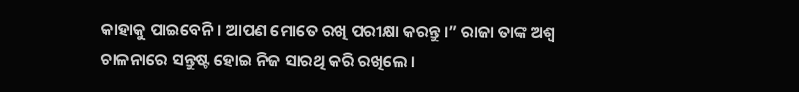କାହାକୁ ପାଇବେନି । ଆପଣ ମୋତେ ରଖି ପରୀକ୍ଷା କରନ୍ତୁ ।” ରାଜା ତାଙ୍କ ଅଶ୍ଵ ଚାଳନାରେ ସନ୍ତୁଷ୍ଟ ହୋଇ ନିଜ ସାରଥି କରି ରଖିଲେ ।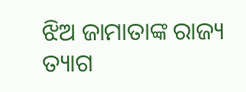ଝିଅ ଜାମାତାଙ୍କ ରାଜ୍ୟ ତ୍ୟାଗ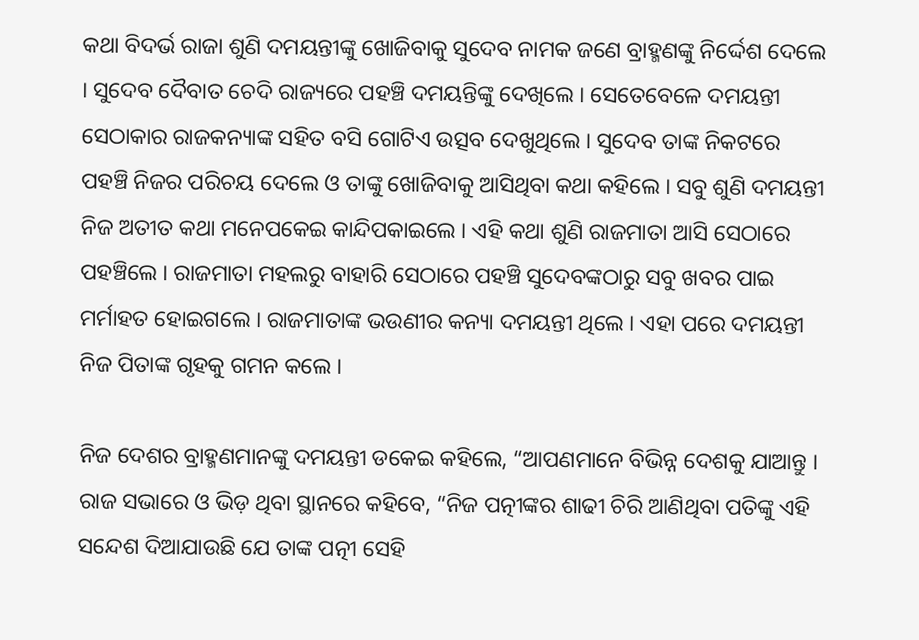କଥା ବିଦର୍ଭ ରାଜା ଶୁଣି ଦମୟନ୍ତୀଙ୍କୁ ଖୋଜିବାକୁ ସୁଦେବ ନାମକ ଜଣେ ବ୍ରାହ୍ମଣଙ୍କୁ ନିର୍ଦ୍ଦେଶ ଦେଲେ । ସୁଦେବ ଦୈବାତ ଚେଦି ରାଜ୍ୟରେ ପହଞ୍ଚି ଦମୟନ୍ତିଙ୍କୁ ଦେଖିଲେ । ସେତେବେଳେ ଦମୟନ୍ତୀ ସେଠାକାର ରାଜକନ୍ୟାଙ୍କ ସହିତ ବସି ଗୋଟିଏ ଉତ୍ସବ ଦେଖୁଥିଲେ । ସୁଦେବ ତାଙ୍କ ନିକଟରେ ପହଞ୍ଚି ନିଜର ପରିଚୟ ଦେଲେ ଓ ତାଙ୍କୁ ଖୋଜିବାକୁ ଆସିଥିବା କଥା କହିଲେ । ସବୁ ଶୁଣି ଦମୟନ୍ତୀ ନିଜ ଅତୀତ କଥା ମନେପକେଇ କାନ୍ଦିପକାଇଲେ । ଏହି କଥା ଶୁଣି ରାଜମାତା ଆସି ସେଠାରେ ପହଞ୍ଚିଲେ । ରାଜମାତା ମହଲରୁ ବାହାରି ସେଠାରେ ପହଞ୍ଚି ସୁଦେବଙ୍କଠାରୁ ସବୁ ଖବର ପାଇ ମର୍ମାହତ ହୋଇଗଲେ । ରାଜମାତାଙ୍କ ଭଉଣୀର କନ୍ୟା ଦମୟନ୍ତୀ ଥିଲେ । ଏହା ପରେ ଦମୟନ୍ତୀ ନିଜ ପିତାଙ୍କ ଗୃହକୁ ଗମନ କଲେ ।

ନିଜ ଦେଶର ବ୍ରାହ୍ମଣମାନଙ୍କୁ ଦମୟନ୍ତୀ ଡକେଇ କହିଲେ, “ଆପଣମାନେ ବିଭିନ୍ନ ଦେଶକୁ ଯାଆନ୍ତୁ । ରାଜ ସଭାରେ ଓ ଭିଡ଼ ଥିବା ସ୍ଥାନରେ କହିବେ, “ନିଜ ପତ୍ନୀଙ୍କର ଶାଢୀ ଚିରି ଆଣିଥିବା ପତିଙ୍କୁ ଏହି ସନ୍ଦେଶ ଦିଆଯାଉଛି ଯେ ତାଙ୍କ ପତ୍ନୀ ସେହି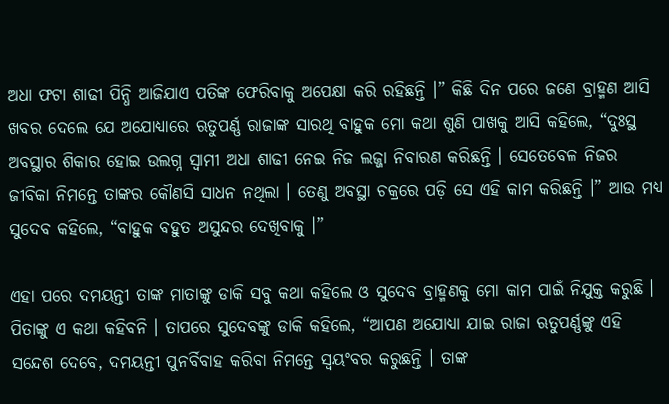ଅଧା ଫଟା ଶାଢୀ ପିନ୍ଧି ଆଜିଯାଏ ପତିଙ୍କ ଫେରିବାକୁ ଅପେକ୍ଷା କରି ରହିଛନ୍ତି ।” କିଛି ଦିନ ପରେ ଜଣେ ବ୍ରାହ୍ମଣ ଆସି ଖବର ଦେଲେ ଯେ ଅଯୋଧ୍ୟାରେ ଋତୁପର୍ଣ୍ଣ ରାଜାଙ୍କ ସାରଥି ବାହୁକ ମୋ କଥା ଶୁଣି ପାଖକୁ ଆସି କହିଲେ, “ଦୁଃସ୍ଥ ଅବସ୍ଥାର ଶିକାର ହୋଇ ଉଲଗ୍ନ ସ୍ଵାମୀ ଅଧା ଶାଢୀ ନେଇ ନିଜ ଲଜ୍ଜା ନିବାରଣ କରିଛନ୍ତି । ସେତେବେଳ ନିଜର ଜୀବିକା ନିମନ୍ତେ ତାଙ୍କର କୌଣସି ସାଧନ ନଥିଲା । ତେଣୁ ଅବସ୍ଥା ଚକ୍ରରେ ପଡ଼ି ସେ ଏହି କାମ କରିଛନ୍ତି ।” ଆଉ ମଧ୍ୟ ସୁଦେବ କହିଲେ, “ବାହୁକ ବହୁତ ଅସୁନ୍ଦର ଦେଖିବାକୁ ।”

ଏହା ପରେ ଦମୟନ୍ତୀ ତାଙ୍କ ମାତାଙ୍କୁ ଡାକି ସବୁ କଥା କହିଲେ ଓ ସୁଦେବ ବ୍ରାହ୍ମଣକୁ ମୋ କାମ ପାଇଁ ନିଯୁକ୍ତ କରୁଛି । ପିତାଙ୍କୁ ଏ କଥା କହିବନି । ତାପରେ ସୁଦେବଙ୍କୁ ଡାକି କହିଲେ, “ଆପଣ ଅଯୋଧ୍ୟା ଯାଇ ରାଜା ଋତୁପର୍ଣ୍ଣଙ୍କୁ ଏହି ସନ୍ଦେଶ ଦେବେ, ଦମୟନ୍ତୀ ପୁନର୍ବିବାହ କରିବା ନିମନ୍ତେ ସ୍ଵୟଂବର କରୁଛନ୍ତି । ତାଙ୍କ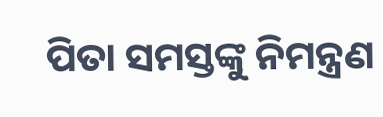ପିତା ସମସ୍ତଙ୍କୁ ନିମନ୍ତ୍ରଣ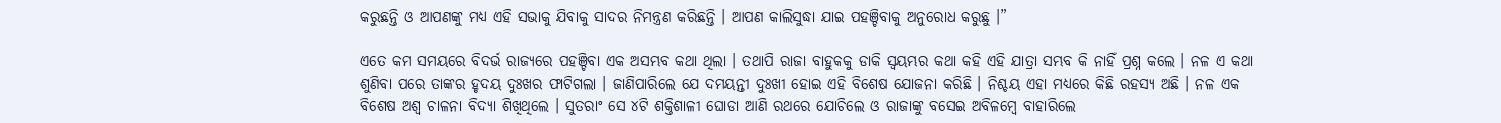କରୁଛନ୍ତି ଓ ଆପଣଙ୍କୁ ମଧ୍ୟ ଏହି ସଭାକୁ ଯିବାକୁ ସାଦର ନିମନ୍ତ୍ରଣ କରିଛନ୍ତି । ଆପଣ କାଲିସୁଦ୍ଧା ଯାଇ ପହଞ୍ଚିବାକୁ ଅନୁରୋଧ କରୁଛୁ ।”

ଏତେ କମ ସମୟରେ ବିଦର୍ଭ ରାଜ୍ୟରେ ପହଞ୍ଚିବା ଏକ ଅସମ୍ଭବ କଥା ଥିଲା । ତଥାପି ରାଜା ବାହୁକକୁ ଡାକି ସ୍ଵୟମ୍ଭର କଥା କହି ଏହି ଯାତ୍ରା ସମ୍ଭବ କି ନାହିଁ ପ୍ରଶ୍ନ କଲେ । ନଳ ଏ କଥା ଶୁଣିବା ପରେ ତାଙ୍କର ହୃଦୟ ଦୁଃଖର ଫାଟିଗଲା । ଜାଣିପାରିଲେ ଯେ ଦମୟନ୍ତୀ ଦୁଃଖୀ ହୋଇ ଏହି ବିଶେଷ ଯୋଜନା କରିଛି । ନିଶ୍ଚୟ ଏହା ମଧ୍ୟରେ କିଛି ରହସ୍ୟ ଅଛି । ନଳ ଏକ ବିଶେଷ ଅଶ୍ଵ ଚାଳନା ବିଦ୍ୟା ଶିଖିଥିଲେ । ସୁତରାଂ ସେ ୪ଟି ଶକ୍ତିଶାଳୀ ଘୋଡା ଆଣି ରଥରେ ଯୋଚିଲେ ଓ ରାଜାଙ୍କୁ ବସେଇ ଅବିଳମ୍ବେ ବାହାରିଲେ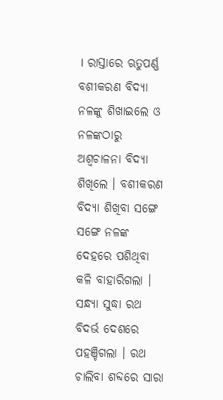। ରାସ୍ତାରେ ଋତୁପର୍ଣ୍ଣ ବଶୀକରଣ ବିଦ୍ୟା ନଳଙ୍କୁ ଶିଖାଇଲେ ଓ ନଳଙ୍କଠାରୁ ଅଶ୍ଵଚାଳନା ବିଦ୍ୟା ଶିଖିଲେ । ବଶୀକରଣ ବିଦ୍ୟା ଶିଖିବା ସଙ୍ଗେ ସଙ୍ଗେ ନଳଙ୍କ ଦେହରେ ପଶିଥିବା କଳି ବାହାରିଗଲା । ସନ୍ଧ୍ୟା ସୁଦ୍ଧା ରଥ ବିଦର୍ଭ ଦେଶରେ ପହଞ୍ଚିଗଲା । ରଥ ଚାଲିବା ଶବ୍ଦରେ ସାରା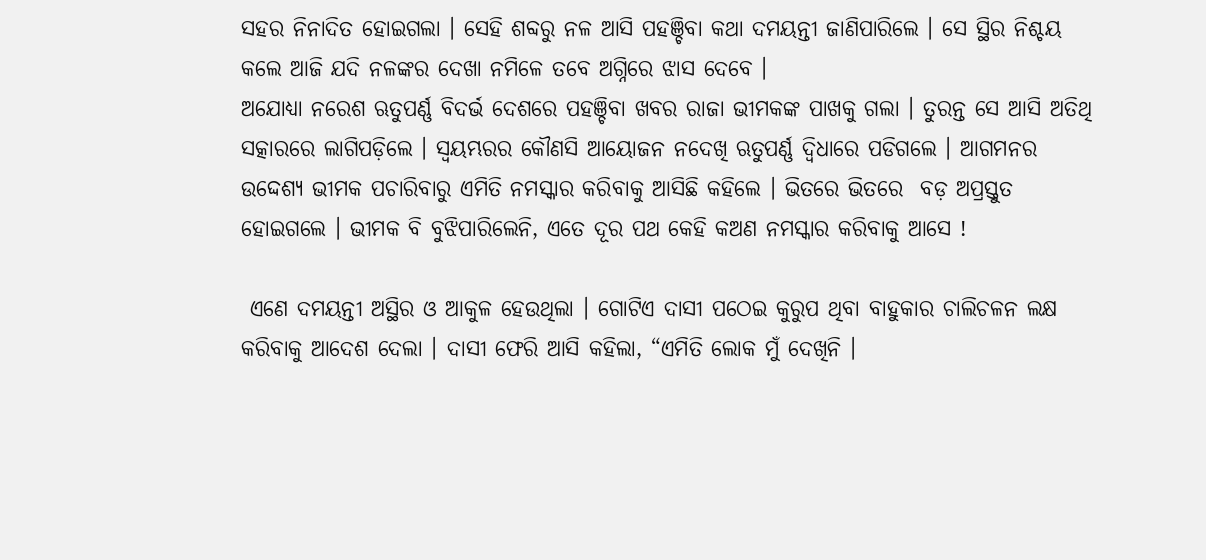ସହର ନିନାଦିତ ହୋଇଗଲା । ସେହି ଶବ୍ଦରୁ ନଳ ଆସି ପହଞ୍ଚିବା କଥା ଦମୟନ୍ତୀ ଜାଣିପାରିଲେ । ସେ ସ୍ଥିର ନିଶ୍ଚୟ କଲେ ଆଜି ଯଦି ନଳଙ୍କର ଦେଖା ନମିଳେ ତବେ ଅଗ୍ନିରେ ଝାସ ଦେବେ ।
ଅଯୋଧ୍ୟା ନରେଶ ଋତୁପର୍ଣ୍ଣ ବିଦର୍ଭ ଦେଶରେ ପହଞ୍ଚିବା ଖବର ରାଜା ଭୀମକଙ୍କ ପାଖକୁ ଗଲା । ତୁରନ୍ତ ସେ ଆସି ଅତିଥି ସତ୍କାରରେ ଲାଗିପଡ଼ିଲେ । ସ୍ଵୟମ୍ଭରର କୌଣସି ଆୟୋଜନ ନଦେଖି ଋତୁପର୍ଣ୍ଣ ଦ୍ଵିଧାରେ ପଡିଗଲେ । ଆଗମନର ଉଦ୍ଦେଶ୍ୟ ଭୀମକ ପଚାରିବାରୁ ଏମିତି ନମସ୍କାର କରିବାକୁ ଆସିଛି କହିଲେ । ଭିତରେ ଭିତରେ  ବଡ଼ ଅପ୍ରସ୍ତୁତ ହୋଇଗଲେ । ଭୀମକ ବି ବୁଝିପାରିଲେନି, ଏତେ ଦୂର ପଥ କେହି କଅଣ ନମସ୍କାର କରିବାକୁ ଆସେ !

 ଏଣେ ଦମୟନ୍ତୀ ଅସ୍ଥିର ଓ ଆକୁଳ ହେଉଥିଲା । ଗୋଟିଏ ଦାସୀ ପଠେଇ କୁରୁପ ଥିବା ବାହୁକାର ଚାଲିଚଳନ ଲକ୍ଷ କରିବାକୁ ଆଦେଶ ଦେଲା । ଦାସୀ ଫେରି ଆସି କହିଲା, “ଏମିତି ଲୋକ ମୁଁ ଦେଖିନି ।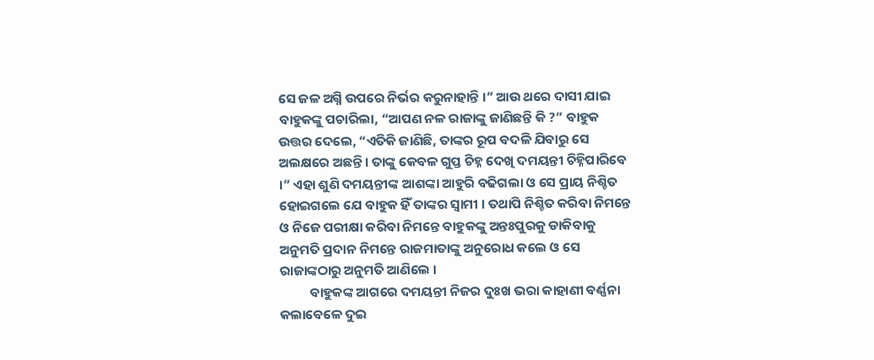ସେ ଜଳ ଅଗ୍ନି ଉପରେ ନିର୍ଭର କରୁନାହାନ୍ତି ।” ଆଉ ଥରେ ଦାସୀ ଯାଇ ବାହୁକଙ୍କୁ ପଚାରିଲା, “ଆପଣ ନଳ ରାଜାଙ୍କୁ ଜାଣିଛନ୍ତି କି ?” ବାହୁକ ଉତ୍ତର ଦେଲେ, “ଏତିକି ଜାଣିଛି, ତାଙ୍କର ରୂପ ବଦଳି ଯିବାରୁ ସେ ଅଲକ୍ଷରେ ଅଛନ୍ତି । ତାଙ୍କୁ କେବଳ ଗୁପ୍ତ ଚିହ୍ନ ଦେଖି ଦମୟନ୍ତୀ ଚିହ୍ନିପାରିବେ ।” ଏହା ଶୁଣି ଦମୟନ୍ତୀଙ୍କ ଆଶଙ୍କା ଆହୁରି ବଢିଗଲା ଓ ସେ ପ୍ରାୟ ନିଶ୍ଚିତ ହୋଇଗଲେ ଯେ ବାହୁକ ହିଁ ତାଙ୍କର ସ୍ଵାମୀ । ତଥାପି ନିଶ୍ଚିତ କରିବା ନିମନ୍ତେ ଓ ନିଜେ ପରୀକ୍ଷା କରିବା ନିମନ୍ତେ ବାହୁକଙ୍କୁ ଅନ୍ତଃପୁରକୁ ଡାକିବାକୁ ଅନୁମତି ପ୍ରଦାନ ନିମନ୍ତେ ରାଜମାତାଙ୍କୁ ଅନୁରୋଧ କଲେ ଓ ସେ ରାଜାଙ୍କଠାରୁ ଅନୁମତି ଆଣିଲେ ।
          ବାହୁକଙ୍କ ଆଗରେ ଦମୟନ୍ତୀ ନିଜର ଦୁଃଖ ଭରା କାହାଣୀ ବର୍ଣ୍ଣନା କଲାବେଳେ ଦୁଇ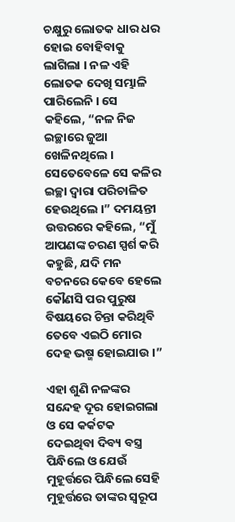ଚକ୍ଷୁରୁ ଲୋତକ ଧାର ଧର ହୋଇ ବୋହିବାକୁ ଲାଗିଲା । ନଳ ଏହି ଲୋତକ ଦେଖି ସମ୍ଭାଳି ପାରିଲେନି । ସେ କହିଲେ, “ନଳ ନିଜ ଇଚ୍ଛାରେ ଜୁଆ ଖେଳିନଥିଲେ । ସେତେବେଳେ ସେ କଳିର ଇଚ୍ଛା ଦ୍ଵାରା ପରିଚାଳିତ ହେଉଥିଲେ ।” ଦମୟନ୍ତୀ ଉତ୍ତରରେ କହିଲେ, “ମୁଁ ଆପଣଙ୍କ ଚରଣ ସ୍ପର୍ଶ କରି କହୁଛି, ଯଦି ମନ ବଚନରେ କେବେ ହେଲେ କୌଣସି ପର ପୁରୁଷ ବିଷୟରେ ଚିନ୍ତା କରିଥିବି ତେବେ ଏଇଠି ମୋର ଦେହ ଭଷ୍ମ ହୋଇଯାଉ ।”

ଏହା ଶୁଣି ନଳଙ୍କର ସନ୍ଦେହ ଦୂର ହୋଇଗଲା ଓ ସେ କର୍କଟକ ଦେଇଥିବା ଦିବ୍ୟ ବସ୍ତ୍ର ପିନ୍ଧିଲେ ଓ ଯେଉଁ ମୁହୂର୍ତ୍ତରେ ପିନ୍ଧିଲେ ସେହି ମୁହୂର୍ତ୍ତରେ ତାଙ୍କର ସ୍ଵରୂପ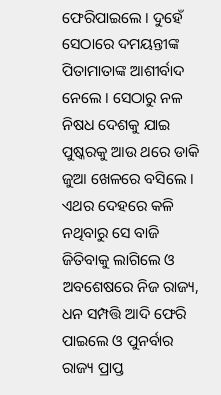ଫେରିପାଇଲେ । ଦୁହେଁ ସେଠାରେ ଦମୟନ୍ତୀଙ୍କ ପିତାମାତାଙ୍କ ଆଶୀର୍ବାଦ ନେଲେ । ସେଠାରୁ ନଳ ନିଷଧ ଦେଶକୁ ଯାଇ ପୁଷ୍କରକୁ ଆଉ ଥରେ ଡାକି ଜୁଆ ଖେଳରେ ବସିଲେ । ଏଥର ଦେହରେ କଳି ନଥିବାରୁ ସେ ବାଜି ଜିତିବାକୁ ଲାଗିଲେ ଓ ଅବଶେଷରେ ନିଜ ରାଜ୍ୟ, ଧନ ସମ୍ପତ୍ତି ଆଦି ଫେରି ପାଇଲେ ଓ ପୁନର୍ବାର ରାଜ୍ୟ ପ୍ରାପ୍ତ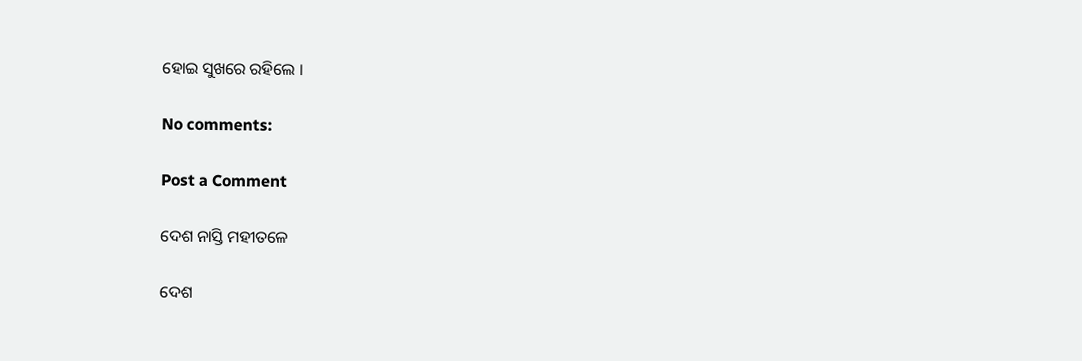ହୋଇ ସୁଖରେ ରହିଲେ ।

No comments:

Post a Comment

ଦେଶ ନାସ୍ତି ମହୀତଳେ

ଦେଶ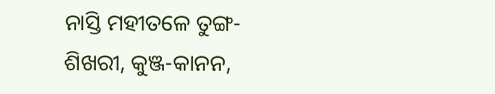ନାସ୍ତି ମହୀତଳେ ତୁଙ୍ଗ-ଶିଖରୀ, କୁଞ୍ଜ-କାନନ,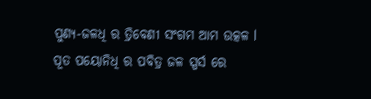ପୁଣ୍ୟ-ଜଳଧି ର ତ୍ରିବେଣୀ ସଂଗମ ଆମ ଉତ୍କଳ l ପୂତ ପୟୋନିଧି ର ପବିତ୍ର ଜଳ ସ୍ପର୍ସ ରେ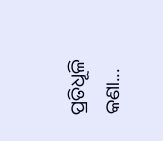ପ୍ରତିଧୂଳି କଣା...